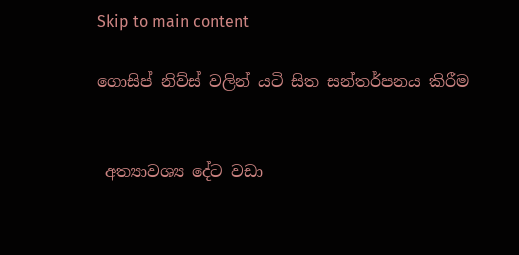Skip to main content

ගොසිප් නිව්ස් වලින් යටි සිත සන්තර්පනය කිරීම


 අත්‍යාවශ්‍ය දේට වඩා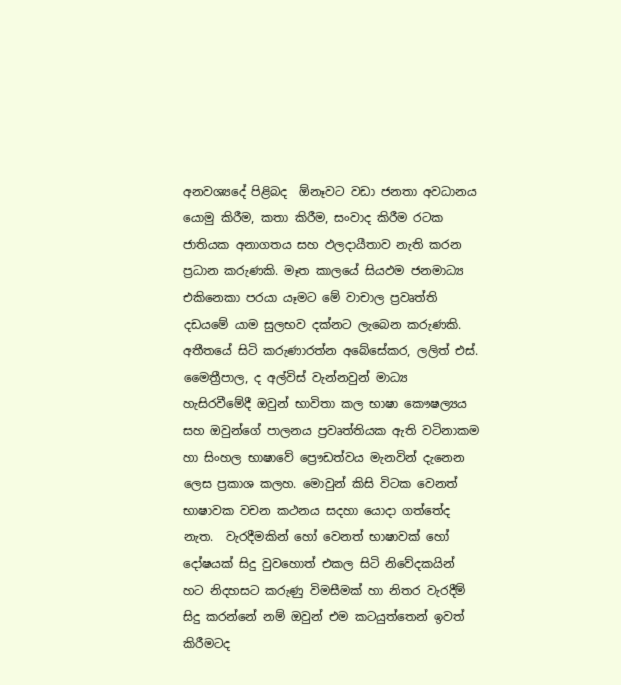අනවශ්‍යදේ පිළිබද  ඕනෑවට වඩා ජනතා අවධානය යොමු කිරීම, කතා කිරීම, සංවාද කිරීම රටක ජාතියක අනාගතය සහ ඵලදායීතාව නැති කරන ප්‍රධාන කරුණකි. මෑත කාලයේ සියඵම ජනමාධ්‍ය එකිනෙකා පරයා යෑමට මේ වාචාල ප්‍රවෘත්ති දඩයමේ යාම සුලභව දක්නට ලැබෙන කරුණකි. අතීතයේ සිටි කරුණාරත්න අබේසේකර, ලලිත් එස්. මෛත්‍රීපාල, ද අල්විස් වැන්නවුන් මාධ්‍ය හැසිරවීමේදී ඔවුන් භාවිතා කල භාෂා කෞෂල්‍යය සහ ඔවුන්ගේ පාලනය ප්‍රවෘත්තියක ඇති වටිනාකම හා සිංහල භාෂාවේ ප්‍රෞඩත්වය මැනවින් දැනෙන ලෙස ප්‍රකාශ කලහ. මොවුන් කිසි විටක වෙනත් භාෂාවක වචන කථනය සදහා යොදා ගත්තේද නැත.  වැරදීමකින් හෝ වෙනත් භාෂාවක් හෝ දෝෂයක් සිදු වුවහොත් එකල සිටි නිවේදකයින් හට නිදහසට කරුණු විමසීමක් හා නිතර වැරදීම් සිදු කරන්නේ නම් ඔවුන් එම කටයුත්තෙන් ඉවත් කිරීමටද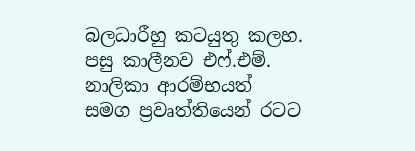බලධාරීහු කටයුතු කලහ.
පසු කාලීනව එෆ්.එම්. නාලිකා ආරම්භයත් සමග ප්‍රවෘත්තියෙන් රටට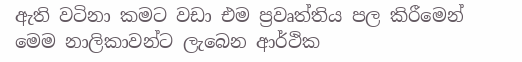ඇති වටිනා කමට වඩා එම ප්‍රවෘත්තිය පල කිරීමෙන් මෙම නාලිකාවන්ට ලැබෙන ආර්ථික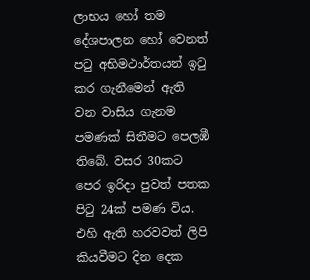ලාභය හෝ තම දේශපාලන හෝ වෙනත් පටු අභිමථාර්තයන් ඉටු කර ගැනීමෙන් ඇති වන වාසිය ගැනම පමණක් සිතීමට පෙලඹී තිබේ. වසර 30කට පෙර ඉරිදා පුවත් පතක පිටු 24ක් පමණ විය. එහි ඇති හරවවත් ලිපි කියවීමට දින දෙක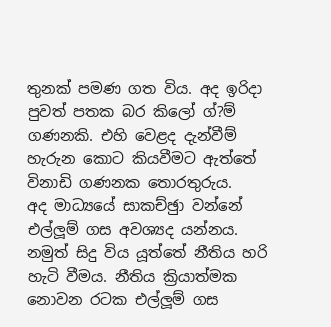තුනක් පමණ ගත විය. අද ඉරිදා පුවත් පතක බර කිලෝ ග්?ම් ගණනකි. එහි වෙළද දැන්වීම් හැරුන කොට කියවීමට ඇත්තේ විනාඩි ගණනක තොරතුරුය.
අද මාධ්‍යයේ සාකච්ඡුා වන්නේ එල්ලූම් ගස අවශ්‍යද යන්නය. නමුත් සිදු විය යූත්තේ නීතිය හරි හැටි වීමය. නීතිය ක්‍රියාත්මක නොවන රටක එල්ලූම් ගස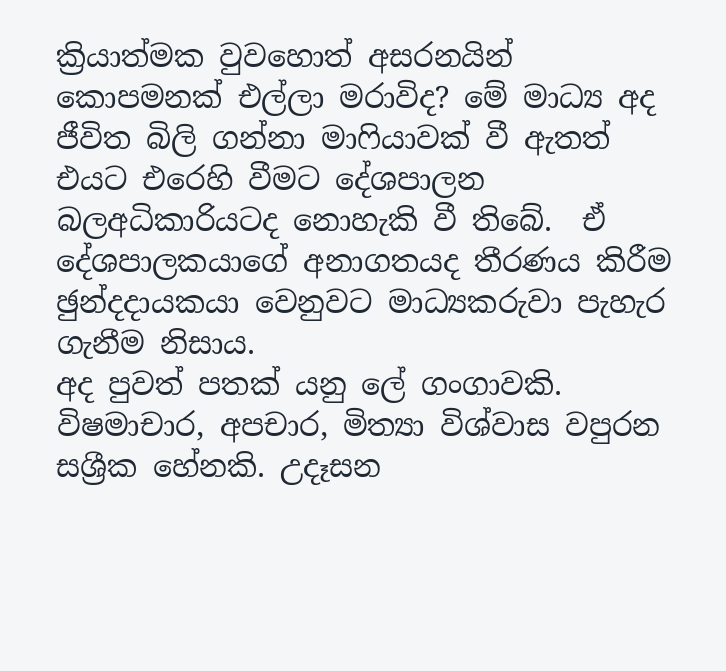ක්‍රියාත්මක වුවහොත් අසරනයින් කොපමනක් එල්ලා මරාවිද? මේ මාධ්‍ය අද ජීවිත බිලි ගන්නා මාෆියාවක් වී ඇතත් එයට එරෙහි වීමට දේශපාලන බලඅධිකාරියටද නොහැකි වී තිබේ.  ඒ දේශපාලකයාගේ අනාගතයද තීරණය කිරීම ඡුන්දදායකයා වෙනුවට මාධ්‍යකරුවා පැහැර ගැනීම නිසාය.
අද පුවත් පතක් යනු ලේ ගංගාවකි. විෂමාචාර, අපචාර, මිත්‍යා විශ්වාස වපුරන සශ්‍රීක හේනකි. උදෑසන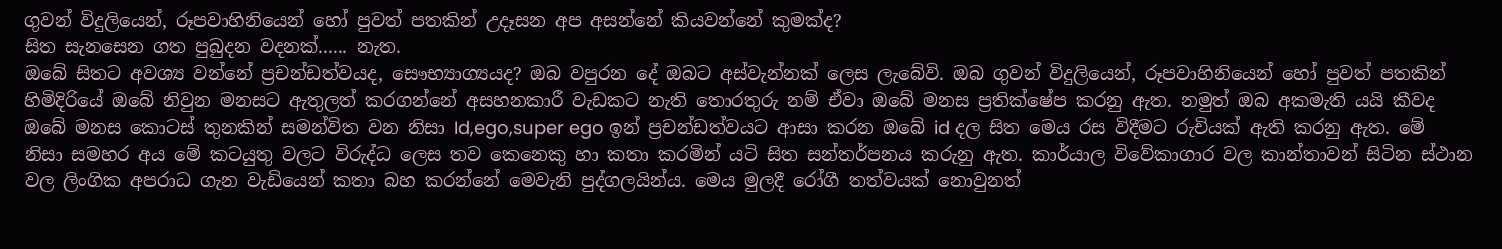ගුවන් විදුලියෙන්, රූපවාහිනියෙන් හෝ පුවත් පතකින් උදෑසන අප අසන්නේ කියවන්නේ කුමක්ද?
සිත සැනසෙන ගත පුබුදන වදනක්...... නැත.
ඔබේ සිතට අවශ්‍ය වන්නේ ප්‍රචන්ඩත්වයද, සෞභ්‍යාග්‍යයද? ඔබ වපුරන දේ ඔබට අස්වැන්නක් ලෙස ලැබේවි. ඔබ ගුවන් විදුලියෙන්, රූපවාහිනියෙන් හෝ පුවත් පතකින් හිමිදිරියේ ඔබේ නිවුන මනසට ඇතුලත් කරගන්නේ අසහනකාරී වැඩකට නැති තොරතුරු නම් ඒවා ඔබේ මනස ප්‍රතික්ෂේප කරනු ඇත. නමුත් ඔබ අකමැති යයි කීවද ඔබේ මනස කොටස් තුනකින් සමන්විත වන නිසා Id,ego,super ego ඉන් ප්‍රචන්ඩත්වයට ආසා කරන ඔබේ id දල සිත මෙය රස විදීමට රුචියක් ඇති කරනු ඇත. මේ නිසා සමහර අය මේ කටයුතු වලට විරුද්ධ ලෙස තව කෙනෙකු හා කතා කරමින් යටි සිත සන්තර්පනය කරුනු ඇත. කාර්යාල විවේකාගාර වල කාන්තාවන් සිටින ස්ථාන වල ලිංගික අපරාධ ගැන වැඩියෙන් කතා බහ කරන්නේ මෙවැනි පුද්ගලයින්ය. මෙය මුලදී රෝගී තත්වයක් නොවුනත්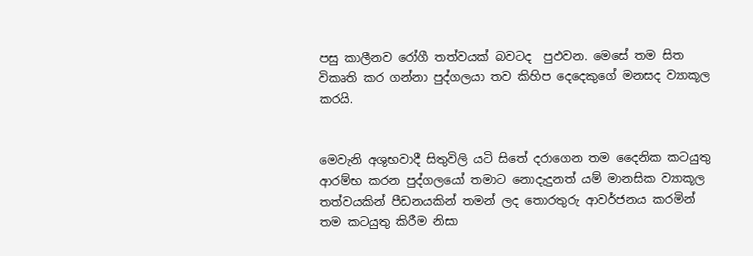පසු කාලීනව රෝගී තත්වයක් බවටද  පුඵවන. මෙසේ තම සිත විකෘති කර ගන්නා පුද්ගලයා තව කිහිප දෙදෙකුගේ මනසද ව්‍යාකූල කරයි.


මෙවැනි අශුභවාදී සිතුවිලි යටි සිතේ දරාගෙන තම දෛනික කටයුතු ආරම්භ කරන පුද්ගලයෝ තමාට නොදැදුනත් යම් මානසික ව්‍යාකූල තත්වයකින් පීඩනයකින් තමන් ලද තොරතුරු ආවර්ජනය කරමින් තම කටයුතු කිරීම නිසා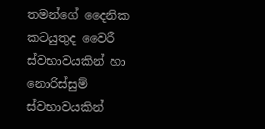තමන්ගේ දෛනික කටයුතුද වෛරී ස්වභාවයකින් හා නොරිස්සුම් ස්වභාවයකින්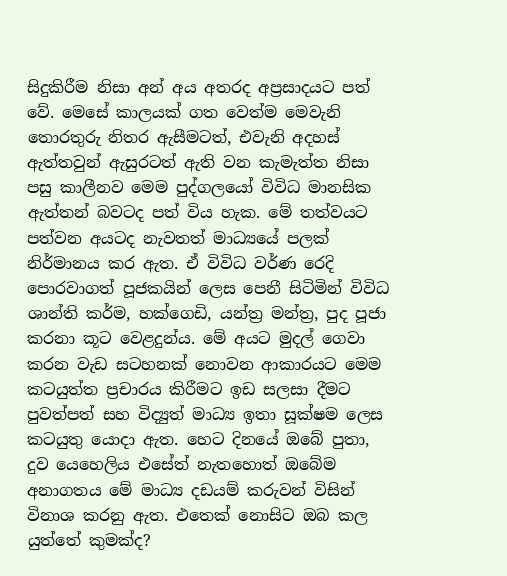සිදුකිරීම නිසා අන් අය අතරද අප්‍රසාදයට පත් වේ. මෙසේ කාලයක් ගත වෙත්ම මෙවැනි තොරතුරු නිතර ඇසීමටත්, එවැනි අදහස් ඇත්තවුන් ඇසුරටත් ඇති වන කැමැත්ත නිසා පසු කාලීනව මෙම පුද්ගලයෝ විවිධ මානසික ඇත්තන් බවටද පත් විය හැක. මේ තත්වයට පත්වන අයටද නැවතත් මාධ්‍යයේ පලක් නිර්මානය කර ඇත. ඒ විවිධ වර්ණ රෙදි පොරවාගත් පූජකයින් ලෙස පෙනී සිටිමින් විවිධ ශාන්ති කර්ම, හක්ගෙඩි, යන්ත්‍ර මන්ත්‍ර, පුද පූජා කරනා කූට වෙළදුන්ය. මේ අයට මුදල් ගෙවා කරන වැඩ සටහනක් නොවන ආකාරයට මෙම කටයුත්ත ප්‍රචාරය කිරීමට ඉඩ සලසා දීමට පුවත්පත් සහ විද්‍යුත් මාධ්‍ය ඉතා සූක්ෂම ලෙස කටයුතු යොදා ඇත. හෙට දිනයේ ඔබේ පුතා, දුව යෙහෙලිය එසේත් නැතහොත් ඔබේම අනාගතය මේ මාධ්‍ය දඩයම් කරුවන් විසින් විනාශ කරනු ඇත. එතෙක් නොසිට ඔබ කල යුත්තේ කුමක්ද?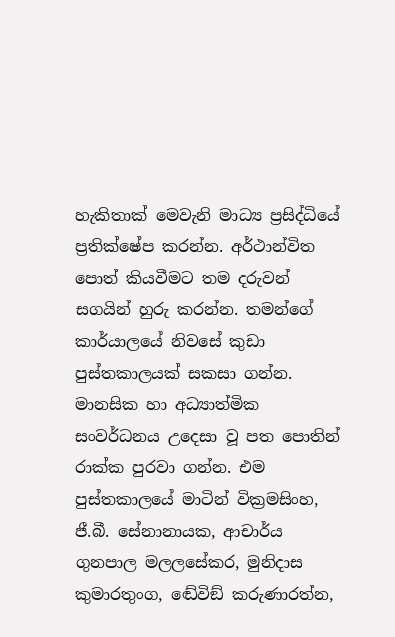හැකිතාක් මෙවැනි මාධ්‍ය ප්‍රසිද්ධියේ ප්‍රතික්ෂේප කරන්න. අර්ථාන්විත පොත් කියවීමට තම දරුවන් සගයින් හුරු කරන්න. තමන්ගේ කාර්යාලයේ නිවසේ කුඩා පුස්තකාලයක් සකසා ගන්න. මානසික හා අධ්‍යාත්මික සංවර්ධනය උදෙසා වූ පත පොතින් රාක්ක පුරවා ගන්න. එම පුස්තකාලයේ මාටින් වික්‍රමසිංහ, ජී.බී. සේනානායක, ආචාර්ය ගුනපාල මලලසේකර, මුනිදාස කුමාරතුංග, ඬේවිඞ් කරුණාරත්න,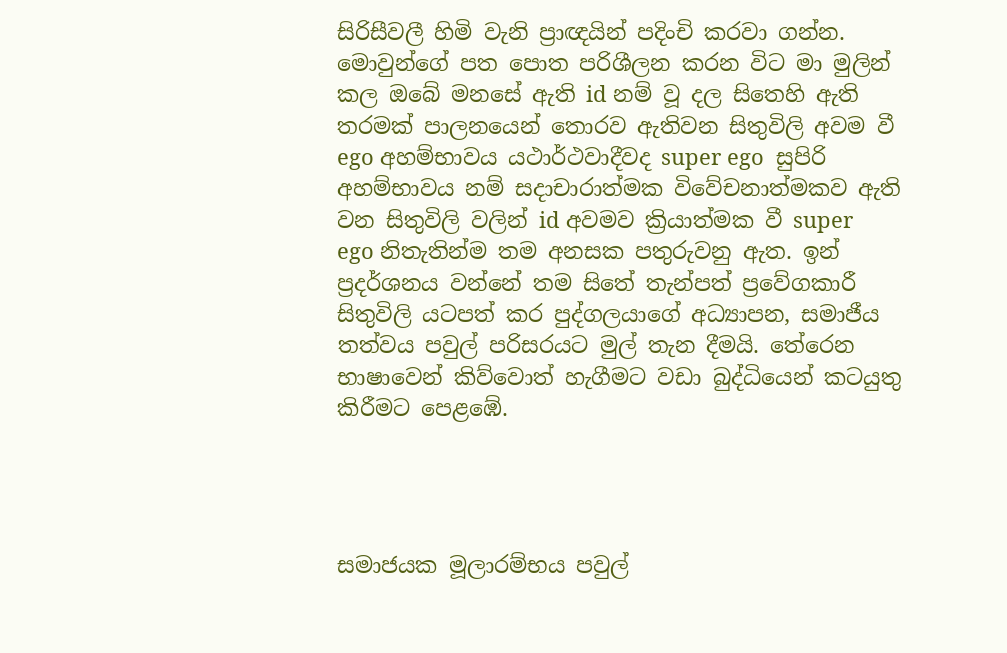සිරිසීවලී හිමි වැනි ප්‍රාඥයින් පදිංචි කරවා ගන්න. මොවුන්ගේ පත පොත පරිශීලන කරන විට මා මුලින් කල ඔබේ මනසේ ඇති id නම් වූ දල සිතෙහි ඇති තරමක් පාලනයෙන් තොරව ඇතිවන සිතුවිලි අවම වී ego අහම්භාවය යථාර්ථවාදීවද super ego  සුපිරි අහම්භාවය නම් සදාචාරාත්මක විවේචනාත්මකව ඇති වන සිතුවිලි වලින් id අවමව ක්‍රියාත්මක වී super ego නිතැතින්ම තම අනසක පතුරුවනු ඇත. ඉන් ප්‍රදර්ශනය වන්නේ තම සිතේ තැන්පත් ප්‍රවේගකාරී සිතුවිලි යටපත් කර පුද්ගලයාගේ අධ්‍යාපන, සමාජීය තත්වය පවුල් පරිසරයට මුල් තැන දීමයි. තේරෙන භාෂාවෙන් කිව්වොත් හැගීමට වඩා බුද්ධියෙන් කටයුතු කිරීමට පෙළඹේ.




සමාජයක මූලාරම්භය පවුල්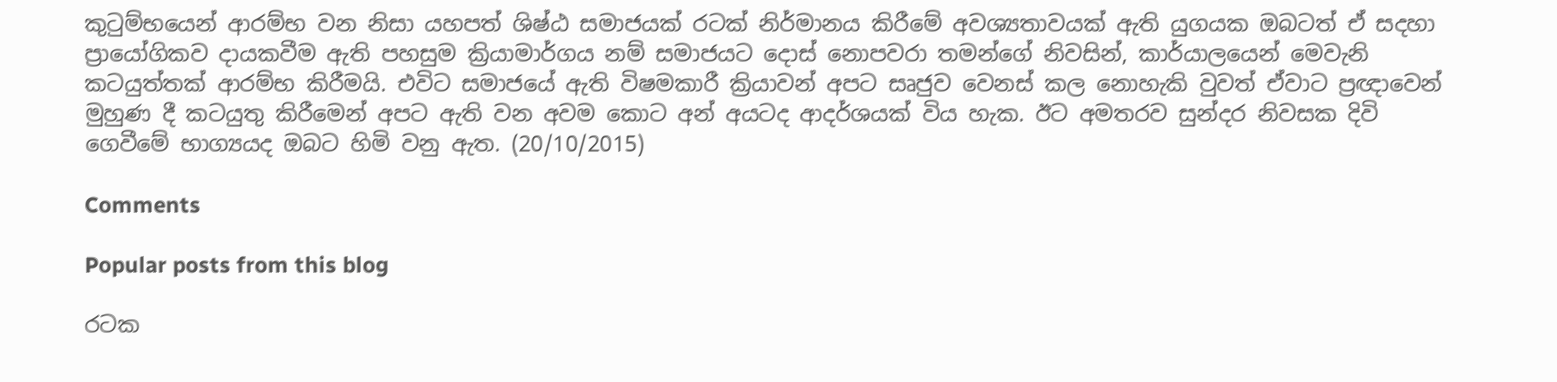කුටුම්භයෙන් ආරම්භ වන නිසා යහපත් ශිෂ්ඨ සමාජයක් රටක් නිර්මානය කිරීමේ අවශ්‍යතාවයක් ඇති යුගයක ඔබටත් ඒ සදහා ප්‍රායෝගිකව දායකවීම ඇති පහසුම ක්‍රියාමාර්ගය නම් සමාජයට දොස් නොපවරා තමන්ගේ නිවසින්, කාර්යාලයෙන් මෙවැනි කටයුත්තක් ආරම්භ කිරීමයි. එවිට සමාජයේ ඇති විෂමකාරී ක්‍රියාවන් අපට සෘජුව වෙනස් කල නොහැකි වුවත් ඒවාට ප්‍රඥාවෙන් මුහුණ දී කටයුතු කිරීමෙන් අපට ඇති වන අවම කොට අන් අයටද ආදර්ශයක් විය හැක. ඊට අමතරව සුන්දර නිවසක දිවි ගෙවීමේ භාග්‍යයද ඔබට හිමි වනු ඇත. (20/10/2015)

Comments

Popular posts from this blog

රටක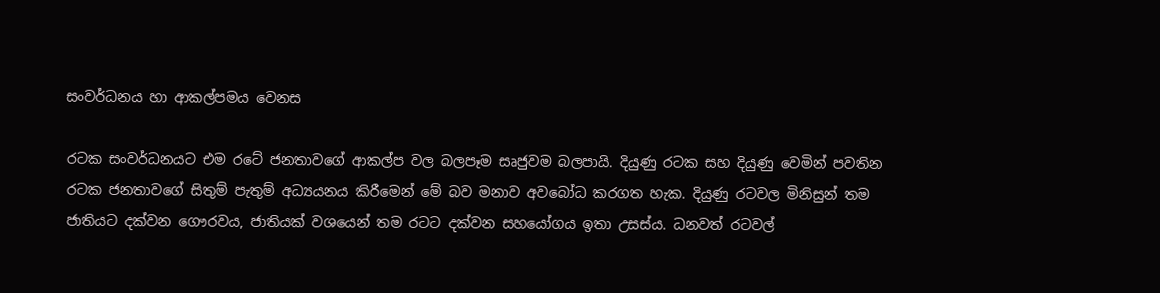සංවර්ධනය හා ආකල්පමය වෙනස

රටක සංවර්ධනයට එම රටේ ජනතාවගේ ආකල්ප වල බලපෑම සෘජුවම බලපායි. දියුණු රටක සහ දියුණු වෙමින් පවතින රටක ජනතාවගේ සිතුම් පැතුම් අධ්‍යයනය කිරීමෙන් මේ බව මනාව අවබෝධ කරගත හැක. දියුණු රටවල මිනිසුන් තම ජාතියට දක්වන ගෞරවය, ජාතියක් වශයෙන් තම රටට දක්වන සහයෝගය ඉතා උසස්ය. ධනවත් රටවල්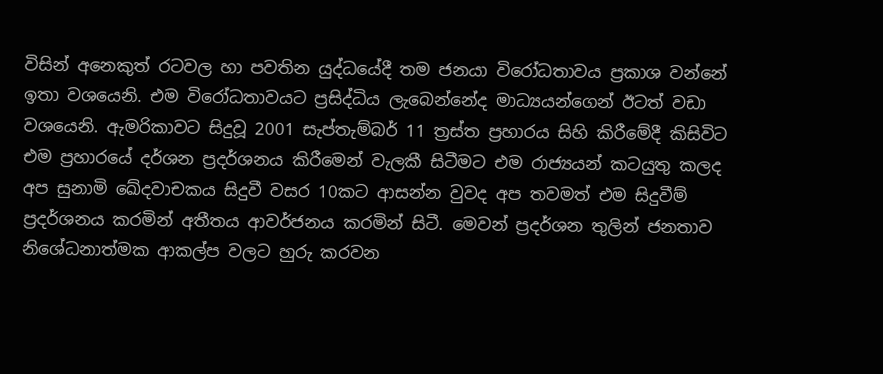විසින් අනෙකුත් රටවල හා පවතින යුද්ධයේදී තම ජනයා විරෝධතාවය ප්‍රකාශ වන්නේ ඉතා වශයෙනි. එම විරෝධතාවයට ප්‍රසිද්ධිය ලැබෙන්නේද මාධ්‍යයන්ගෙන් ඊටත් වඩා වශයෙනි. ඇමරිකාවට සිදුවූ 2001 සැප්තැම්බර් 11 ත්‍රස්ත ප්‍රහාරය සිහි කිරීමේදී කිසිවිට එම ප්‍රහාරයේ දර්ශන ප්‍රදර්ශනය කිරීමෙන් වැලකී සිටීමට එම රාජ්‍යයන් කටයුතු කලද අප සුනාමි ඛේදවාචකය සිදුවී වසර 10කට ආසන්න වුවද අප තවමත් එම සිදුවීම් ප්‍රදර්ශනය කරමින් අතීතය ආවර්ජනය කරමින් සිටී. මෙවන් ප්‍රදර්ශන තුලින් ජනතාව නිශේධනාත්මක ආකල්ප වලට හුරු කරවන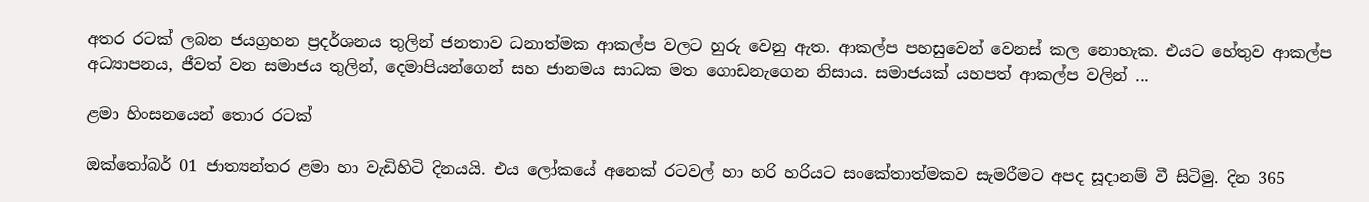අතර රටක් ලබන ජයග්‍රහන ප්‍රදර්ශනය තුලින් ජනතාව ධනාත්මක ආකල්ප වලට හුරු වෙනු ඇත. ආකල්ප පහසුවෙන් වෙනස් කල නොහැක. එයට හේතුව ආකල්ප අධ්‍යාපනය, ජීවත් වන සමාජය තුලින්, දෙමාපියන්ගෙන් සහ ජානමය සාධක මත ගොඩනැගෙන නිසාය. සමාජයක් යහපත් ආකල්ප වලින් ...

ළමා හිංසනයෙන් තොර රටක්

ඔක්තෝබර් 01 ජාත්‍යන්තර ළමා හා වැඩිහිටි දිනයයි. එය ලෝකයේ අනෙක් රටවල් හා හරි හරියට සංකේතාත්මකව සැමරීමට අපද සූදානම් වී සිටිමු. දින 365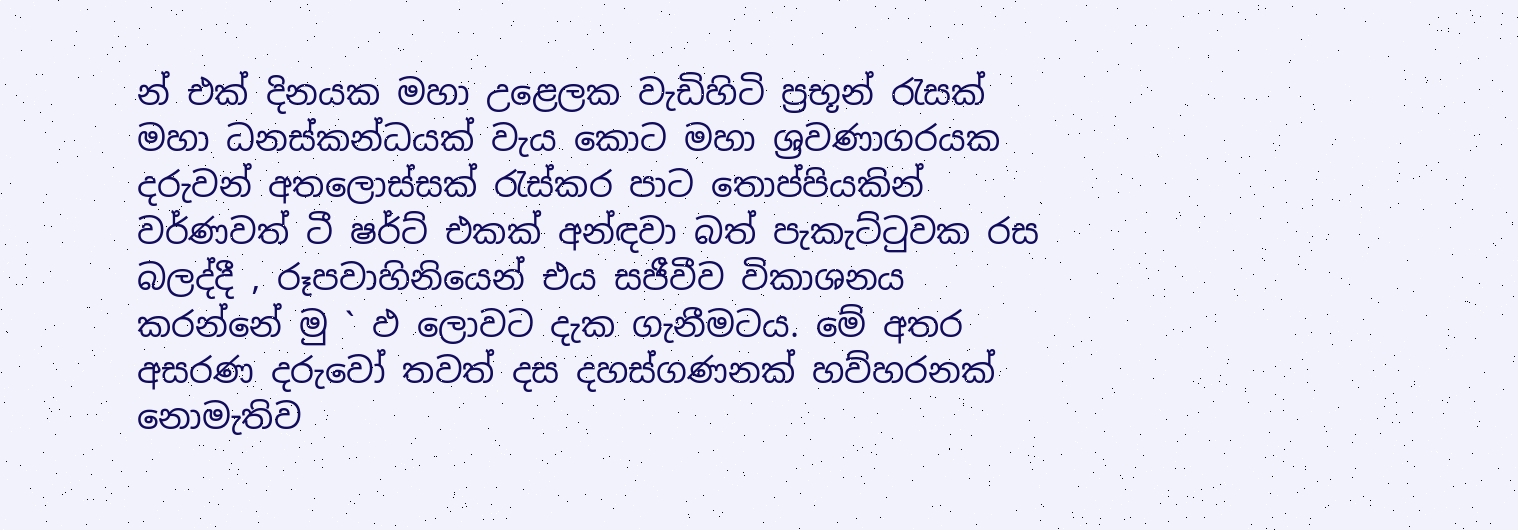න් එක් දිනයක මහා උළෙලක වැඩිහිටි ප්‍රභූන් රැසක් මහා ධනස්කන්ධයක් වැය කොට මහා ශ්‍රවණාගරයක දරුවන් අතලොස්සක් රැස්කර පාට තොප්පියකින් වර්ණවත් ටී ෂර්ට් එකක් අන්ඳවා බත් පැකැට්ටුවක රස බලද්දී , රූපවාහිනියෙන් එය සජීවීව විකාශනය කරන්නේ මු ` ඵ ලොවට දැක ගැනීමටය. මේ අතර අසරණ දරුවෝ තවත් දස දහස්ගණනක් හව්හරනක් නොමැතිව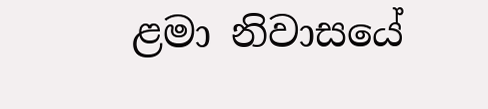ළමා නිවාසයේ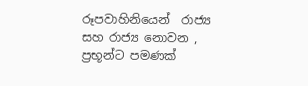රූපවාහිනියෙන්  රාජ්‍ය සහ රාජ්‍ය නොවන , ප්‍රභූන්ට පමණක්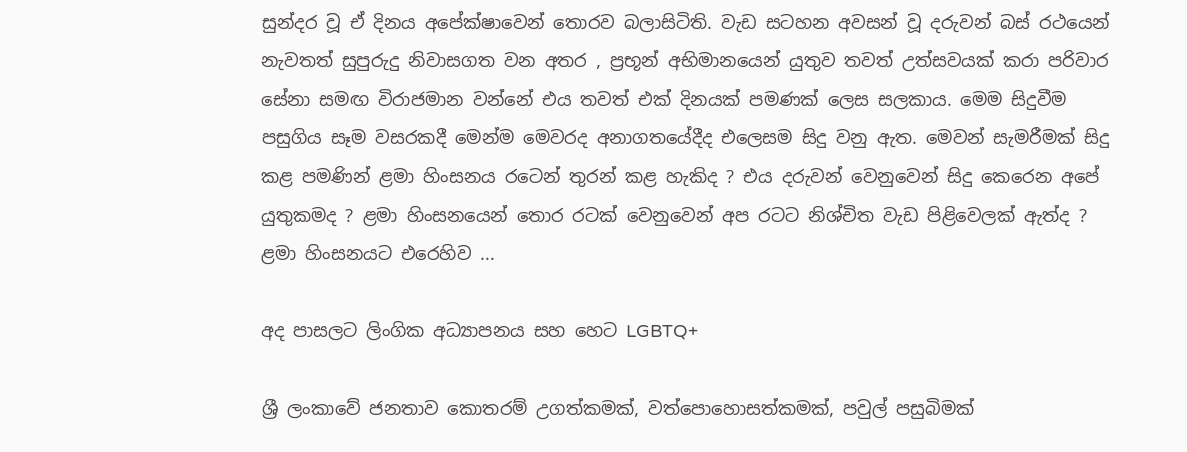සුන්දර වූ ඒ දිනය අපේක්ෂාවෙන් තොරව බලාසිටිති. වැඩ සටහන අවසන් වූ දරුවන් බස් රථයෙන් නැවතත් සුපුරුදු නිවාසගත වන අතර , ප්‍රභූන් අභිමානයෙන් යුතුව තවත් උත්සවයක් කරා පරිවාර සේනා සමඟ විරාජමාන වන්නේ එය තවත් එක් දිනයක් පමණක් ලෙස සලකාය. මෙම සිදුවීම පසුගිය සෑම වසරකදී මෙන්ම මෙවරද අනාගතයේදීද එලෙසම සිදු වනු ඇත. මෙවන් සැමරීමක් සිදු කළ පමණින් ළමා හිංසනය රටෙන් තුරන් කළ හැකිද ? එය දරුවන් වෙනුවෙන් සිදු කෙරෙන අපේ යුතුකමද ? ළමා හිංසනයෙන් තොර රටක් වෙනුවෙන් අප රටට නිශ්චිත වැඩ පිළිවෙලක් ඇත්ද ? ළමා හිංසනයට එරෙහිව ...

අද පාසලට ලිංගික අධ්‍යාපනය සහ හෙට LGBTQ+

ශ්‍රී ලංකාවේ ජනතාව කොතරම් උගත්කමක්, වත්පොහොසත්කමක්, පවුල් පසුබිමක්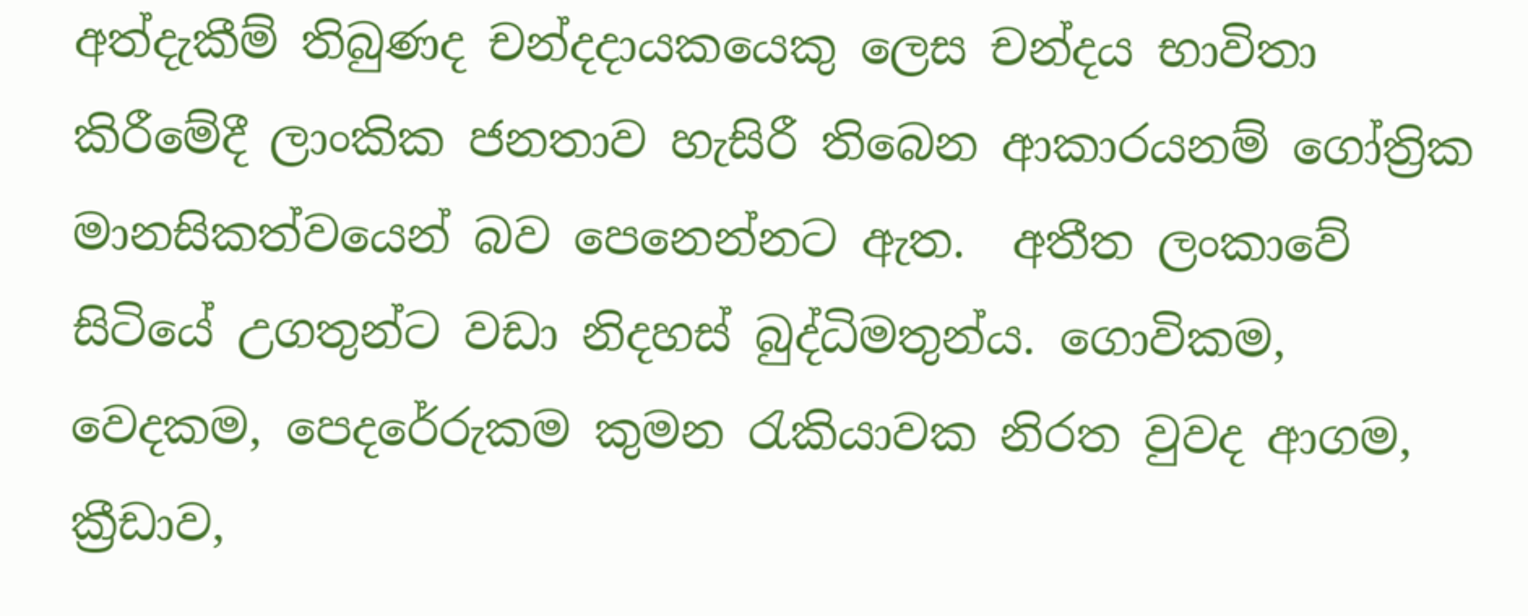අත්දැකීම් තිබුණද චන්දදායකයෙකු ලෙස චන්දය භාවිතා කිරීමේදී ලාංකික ජනතාව හැසිරී තිබෙන ආකාරයනම් ගෝත්‍රික මානසිකත්වයෙන් බව පෙනෙන්නට ඇත.  අතීත ලංකාවේ සිටියේ උගතුන්ට වඩා නිදහස් බුද්ධිමතුන්ය. ගොවිකම, වෙදකම, පෙදරේරුකම කුමන රැකියාවක නිරත වුවද ආගම, ක්‍රීඩාව,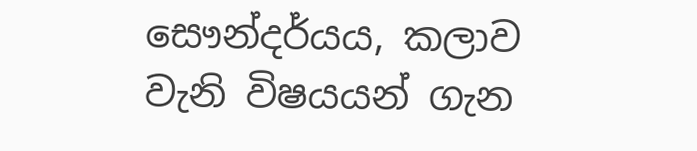සෞන්දර්යය, කලාව වැනි විෂයයන් ගැන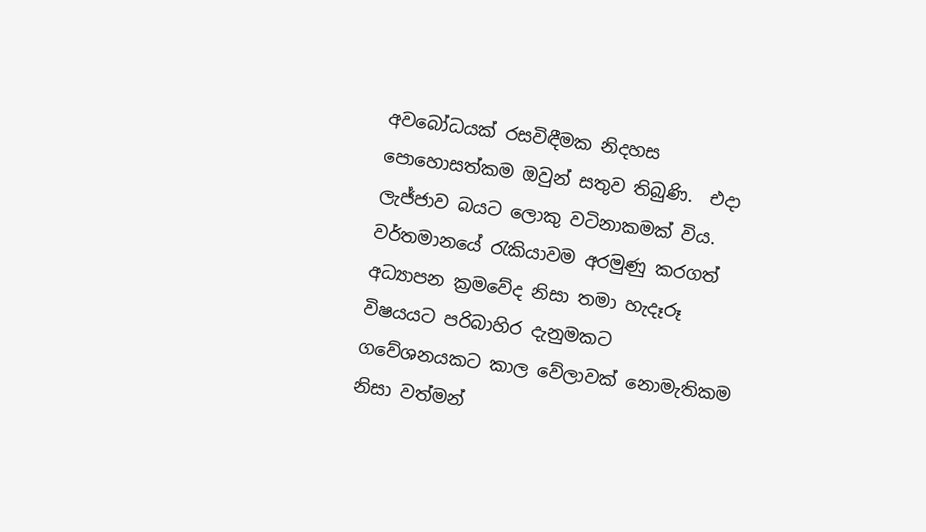අවබෝධයක් රසවිඳීමක නිදහස පොහොසත්කම ඔවුන් සතුව තිබුණි.  එදා ලැජ්ජාව බයට ලොකු වටිනාකමක් විය. වර්තමානයේ රැකියාවම අරමුණු කරගත් අධ්‍යාපන ක්‍රමවේද නිසා තමා හැදෑරූ විෂයයට පරිබාහිර දැනුමකට ගවේශනයකට කාල වේලාවක් නොමැතිකම නිසා වත්මන්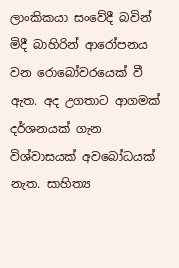ලාංකිකයා සංවේදී බවින් මිදී බාහිරින් ආරෝපනය වන රොබෝවරයෙක් වී ඇත. අද උගතාට ආගමක් දර්ශනයක් ගැන විශ්වාසයක් අවබෝධයක් නැත. සාහිත්‍ය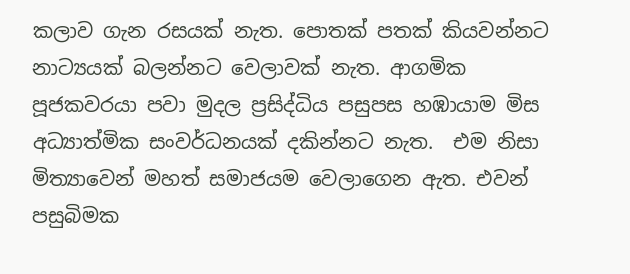කලාව ගැන රසයක් නැත. පොතක් පතක් කියවන්නට නාට්‍යයක් බලන්නට වෙලාවක් නැත. ආගමික පූජකවරයා පවා මුදල ප්‍රසිද්ධිය පසුපස හඹායාම මිස අධ්‍යාත්මික සංවර්ධනයක් දකින්නට නැත.  එම නිසා මිත්‍යාවෙන් මහත් සමාජයම වෙලාගෙන ඇත. එවන් පසුබිමක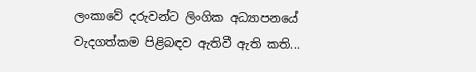ලංකාවේ දරුවන්ට ලිංගික අධ්‍යාපනයේ වැදගත්කම පිළිබඳව ඇතිවී ඇති කති...